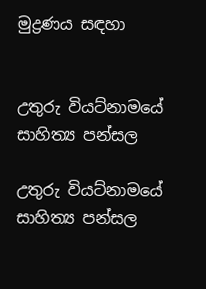මුද්‍රණය සඳහා


උතුරු වියට්නාමයේ සාහිත්‍ය පන්සල

උතුරු වියට්නාමයේ සාහිත්‍ය පන්සල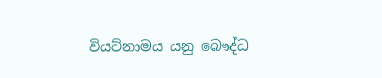වියට්නාමය යනු බෞද්ධ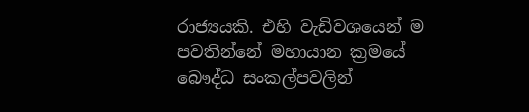රාජ්‍යයකි. එහි වැඩිවශයෙන් ම පවතින්නේ මහායාන ක්‍රමයේ බෞද්ධ සංකල්පවලින්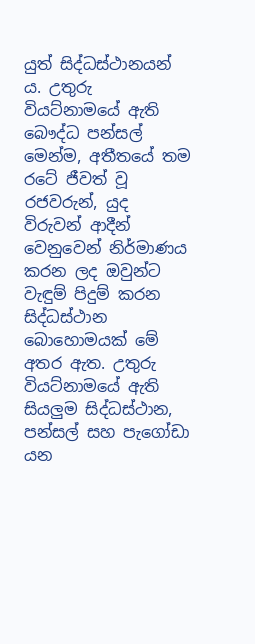යුත් සිද්ධස්ථානයන් ය. උතුරු වියට්නාමයේ ඇති බෞද්ධ පන්සල් මෙන්ම, අතීතයේ තම රටේ ජීවත් වූ රජවරුන්, යුද විරුවන් ආදීන් වෙනුවෙන් නිර්මාණය කරන ලද ඔවුන්ට වැඳුම් පිදුම් කරන සිද්ධස්ථාන බොහොමයක් මේ අතර ඇත. උතුරු වියට්නාමයේ ඇති සියලුම සිද්ධස්ථාන, පන්සල් සහ පැගෝඩා යන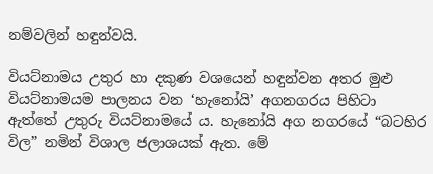නම්වලින් හඳුන්වයි.

වියට්නාමය උතුර හා දකුණ වශයෙන් හඳුන්වන අතර මුළු වියට්නාමයම පාලනය වන ‘හැනෝයි’ අගනගරය පිහිටා ඇත්තේ උතුරු වියට්නාමයේ ය. හැනෝයි අග නගරයේ “බටහිර විල” නමින් විශාල ජලාශයක් ඇත. මේ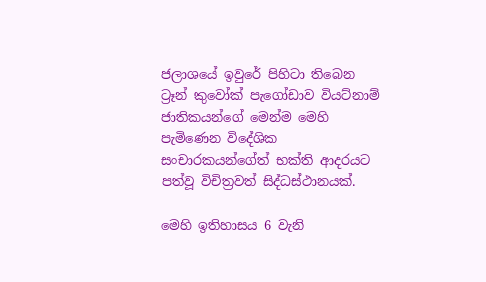ජලාශයේ ඉවුරේ පිහිටා තිබෙන ට්‍රෑන් කුවෝක් පැගෝඩාව වියට්නාම් ජාතිකයන්ගේ මෙන්ම මෙහි පැමිණෙන විදේශික සංචාරකයන්ගේත් භක්ති ආදරයට පත්වූ විචිත්‍රවත් සිද්ධස්ථානයක්.

මෙහි ඉතිහාසය 6 වැනි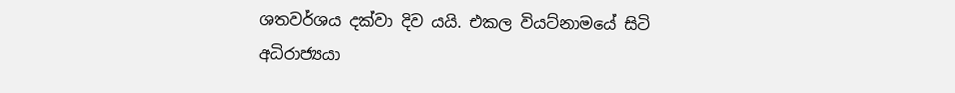ශතවර්ශය දක්වා දිව යයි. එකල වියට්නාමයේ සිටි අධිරාජ්‍යයා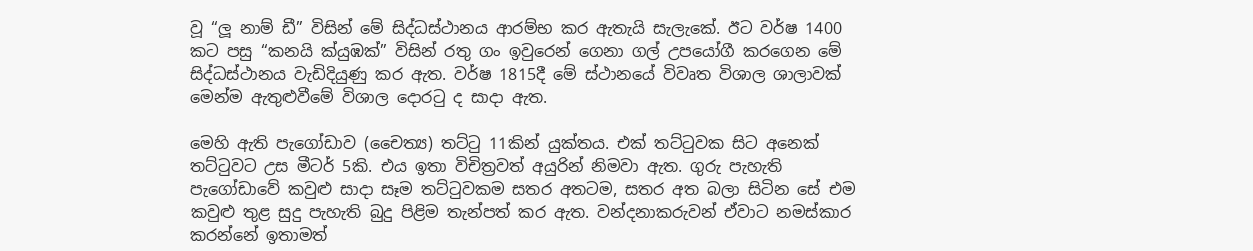වූ “ලූ නාම් ඩී” විසින් මේ සිද්ධස්ථානය ආරම්භ කර ඇතැයි සැලැකේ. ඊට වර්ෂ 1400 කට පසු “කනයි ක්යුඹක්” විසින් රතු ගං ඉවුරෙන් ගෙනා ගල් උප‍යෝගී කරගෙන මේ සිද්ධස්ථානය වැඩිදියුණු කර ඇත. වර්ෂ 1815දී මේ ස්ථානයේ විවෘත විශාල ශාලාවක් මෙන්ම ඇතුළුවීමේ විශාල දොරටු ද සාදා ඇත.

මෙහි ඇති පැගෝඩාව (චෛත්‍ය) තට්ටු 11කින් යුක්තය. එක් තට්ටුවක සිට අනෙක් තට්ටුවට උස මීටර් 5කි. එය ඉතා විචිත්‍රවත් අයුරින් නිමවා ඇත. ගුරු පැහැති පැගෝඩාවේ කවුළු සාදා සෑම තට්ටුවකම සතර අතටම, සතර අත බලා සිටින සේ එම කවුළු තුළ සුදු පැහැති බුදු පිළිම තැන්පත් කර ඇත. වන්දනාකරුවන් ඒවාට නමස්කාර කරන්නේ ඉතාමත්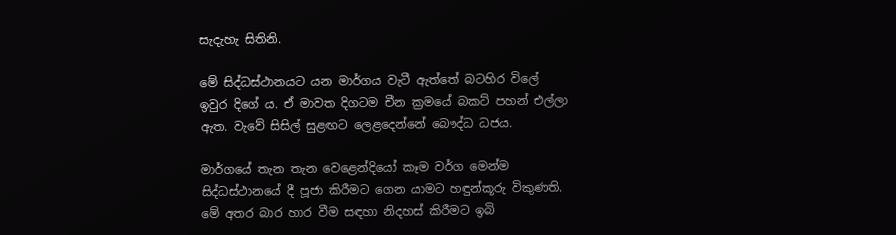සැදැහැ සිතිනි.

මේ සිද්ධස්ථානයට යන මාර්ගය වැටී ඇත්තේ බටහිර විලේ ඉවුර දිගේ ය. ඒ මාවත දිගටම චීන ක්‍රමයේ බකට් පහන් එල්ලා ඇත. වැවේ සිසිල් සුළඟට ලෙළදෙන්නේ බෞද්ධ ධජය.

මාර්ගයේ තැන තැන වෙළෙන්දියෝ කෑම වර්ග මෙන්ම සිද්ධස්ථානයේ දී පූජා කිරීමට ගෙන යාමට හඳුන්කූරු විකුණති. මේ අතර බාර හාර වීම සඳහා නිදහස් කිරීමට ඉබි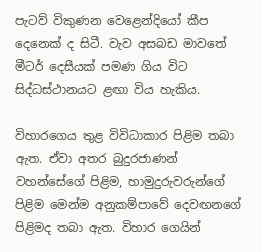පැටව් විකුණන වෙළෙන්දියෝ කීප දෙනෙක් ද සිටී. වැව අසබඩ මාවතේ මීටර් දෙසීයක් පමණ ගිය විට සිද්ධස්ථානයට ළඟා විය හැකිය.

විහාරගෙය තුළ විවිධාකාර පිළිම තබා ඇත. ඒවා අතර බුදුරජාණන් වහන්සේගේ පිළිම, හාමුදුරුවරුන්ගේ පිළිම මෙන්ම අනුකම්පාවේ දෙවඟනගේ පිළිමද තබා ඇත. විහාර ගෙයින්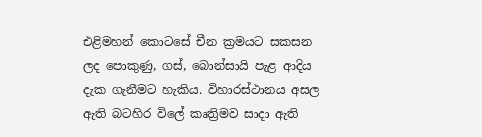එළිමහන් කොටසේ චීන ක්‍රමයට සකසන ලද පොකුණු, ගස්, බොන්සායි පැළ ආදිය දැක ගැනීමට හැකිය. විහාරස්ථානය අසල ඇති බටහිර විලේ කෘත්‍රිමව සාදා ඇති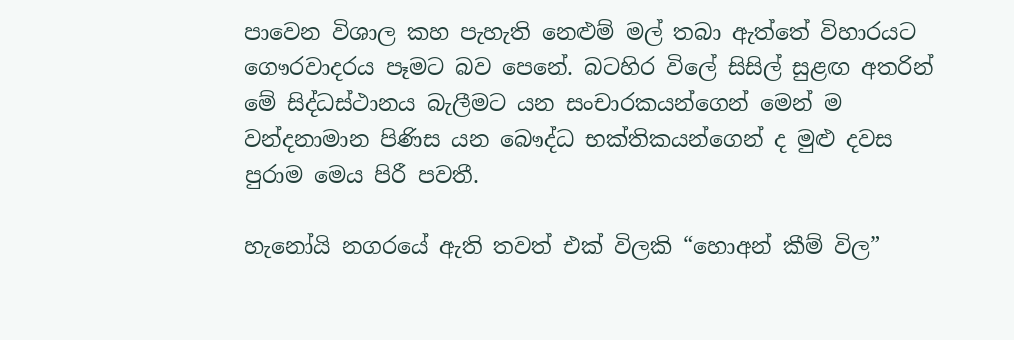පාවෙන විශාල කහ පැහැති නෙළුම් මල් තබා ඇත්තේ විහාරයට ගෞරවාදරය පෑමට බව පෙනේ. බටහිර විලේ සිසිල් සුළඟ අතරින් මේ සිද්ධස්ථානය බැලීමට යන සංචාරකයන්ගෙන් මෙන් ම වන්දනාමාන පිණිස යන බෞද්ධ භක්තිකයන්ගෙන් ද මුළු දවස පුරාම මෙය පිරී පවතී.

හැනෝයි නගරයේ ඇති තවත් එක් විලකි “හොඅන් කීම් විල”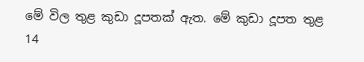මේ විල තුළ කුඩා දූපතක් ඇත. මේ කුඩා දූපත තුළ 14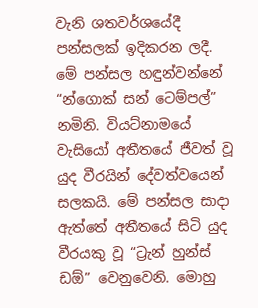වැනි ශතවර්ශයේදී පන්සලක් ඉදිකරන ලදී. මේ පන්සල හඳුන්වන්නේ “න්ගොක් සන් ටෙම්පල්” නමිනි. වියට්නාමයේ වැසියෝ අතීතයේ ජීවත් වූ යුද වීරයින් දේවත්වයෙන් සලකයි. මේ පන්සල සාදා ඇත්තේ අතීතයේ සිටි යුද වීරයකු වූ “ට්‍රැන් හුන්ස් ඩඕ” වෙනුවෙනි. මොහු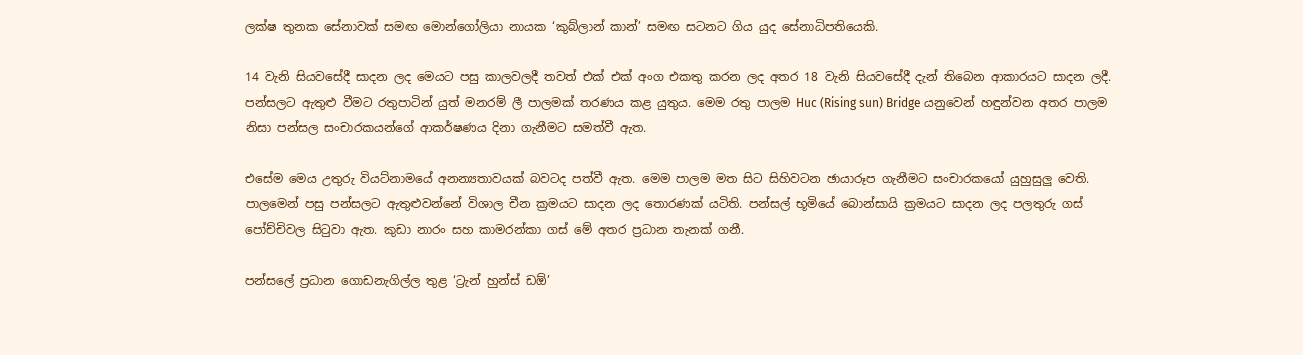ලක්ෂ තුනක සේනාවක් සමඟ මොන්ගෝලියා නායක ‘කුබ්ලාන් කාන්’ සමඟ සටනට ගිය යුද සේනාධිපතියෙකි.

14 වැනි සියවසේදී සාදන ලද මෙයට පසු කාලවලදී තවත් එක් එක් අංග එකතු කරන ලද අතර 18 වැනි සියවසේදී දැන් තිබෙන ආකාරයට සාදන ලදී. පන්සලට ඇතුළු වීමට රතුපාටින් යුත් මනරම් ලී පාලමක් තරණය කළ යුතුය. මෙම රතු පාලම Huc (Rising sun) Bridge යනුවෙන් හඳුන්වන අතර පාලම නිසා පන්සල සංචාරකයන්ගේ ආකර්ෂණය දිනා ගැනීමට සමත්වී ඇත.

එසේම මෙය උතුරු වියට්නාමයේ අනන්‍යතාවයක් බවටද පත්වී ඇත. මෙම පාලම මත සිට සිහිවටන ඡායාරූප ගැනීමට සංචාරකයෝ යුහුසුලු වෙති. පාලමෙන් පසු පන්සලට ඇතුළුවන්නේ විශාල චීන ක්‍රමයට සාදන ලද තොරණක් යටිති. පන්සල් භූමියේ බොන්සායි ක්‍රමයට සාදන ලද පලතුරු ගස් පෝච්චිවල සිටුවා ඇත. කුඩා නාරං සහ කාමරන්කා ගස් මේ අතර ප්‍රධාන තැනක් ගනී.

පන්සලේ ප්‍රධාන ගොඩනැගිල්ල තුළ ‘ට්‍රැන් හුන්ස් ඩඕ’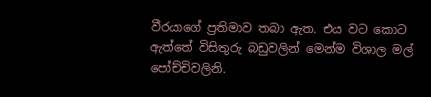වීරයාගේ ප්‍රතිමාව තබා ඇත. එය වට කොට ඇත්තේ විසිතුරු බඩුවලින් මෙන්ම විශාල මල් පෝච්චිවලිනි.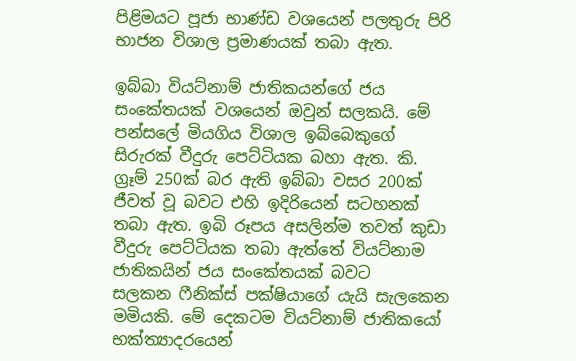පිළිමයට පූජා භාණ්ඩ වශයෙන් පලතුරු පිරි භාජන විශාල ප්‍රමාණයක් තබා ඇත.

ඉබ්බා වියට්නාම් ජාතිකයන්ගේ ජය සංකේතයක් වශයෙන් ඔවුන් සලකයි. මේ පන්සලේ මියගිය විශාල ඉබ්බෙකුගේ සිරුරක් වීදුරු පෙට්ටියක බහා ඇත. කි. ග්‍රෑම් 250ක් බර ඇති ඉබ්බා වසර 200ක් ජීවත් වූ බවට එහි ඉදිරියෙන් සටහනක් තබා ඇත. ඉබි රූපය අසලින්ම තවත් කුඩා වීදුරු පෙට්ටියක තබා ඇත්තේ වියට්නාම ජාතිකයින් ජය සංකේතයක් බවට සලකන ‍ෆීනික්ස් පක්ෂියාගේ යැයි සැලකෙන මමියකි. මේ දෙකටම වියට්නාම් ජාතිකයෝ භක්ත්‍යාදරයෙන්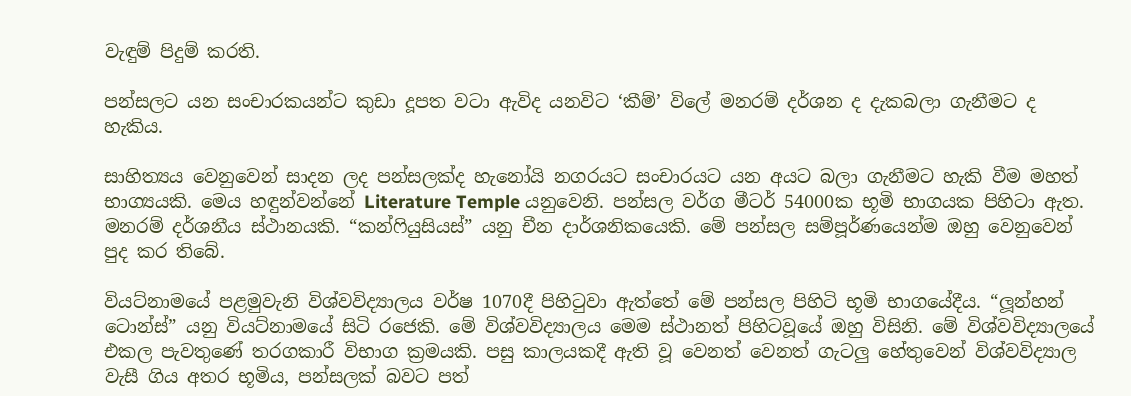වැඳුම් පිදුම් කරති.

පන්සලට යන සංචාරකයන්ට කුඩා දූපත වටා ඇවිද යනවිට ‘කීම්’ විලේ මනරම් දර්ශන ද දැකබලා ගැනීමට ද හැකිය.

සාහිත්‍යය වෙනුවෙන් සාදන ලද පන්සලක්ද හැනෝයි නගරයට සංචාරයට යන අයට බලා ගැනීමට හැකි වීම මහත් භාග්‍යයකි. මෙය හඳුන්වන්නේ Literature Temple යනුවෙනි. පන්සල වර්ග මීටර් 54000ක භූමි භාගයක පිහිටා ඇත. මනරම් දර්ශනීය ස්ථානයකි. “කන්ෆියුසියස්” යනු චීන දාර්ශනිකයෙකි. මේ පන්සල සම්පූර්ණයෙන්ම ඔහු වෙනුවෙන් පුද කර තිබේ.

වියට්නාමයේ පළමුවැනි විශ්වවිද්‍යාලය වර්ෂ 1070දී පිහිටුවා ඇත්තේ මේ පන්සල පිහිටි භූමි භාගයේදීය. “ලූන්හන් ටොන්ස්” යනු වියට්නාමයේ සිටි රජෙකි. මේ විශ්වවිද්‍යාලය මෙම ස්ථානත් පිහිටවූයේ ඔහු විසිනි. මේ විශ්වවිද්‍යාලයේ එකල පැවතුණේ තරගකාරී විභාග ක්‍රමයකි. පසු කාලයකදී ඇති වූ වෙනත් වෙනත් ගැටලු හේතුවෙන් විශ්වවිද්‍යාල වැසී ගිය අතර භූමිය, පන්සලක් බවට පත්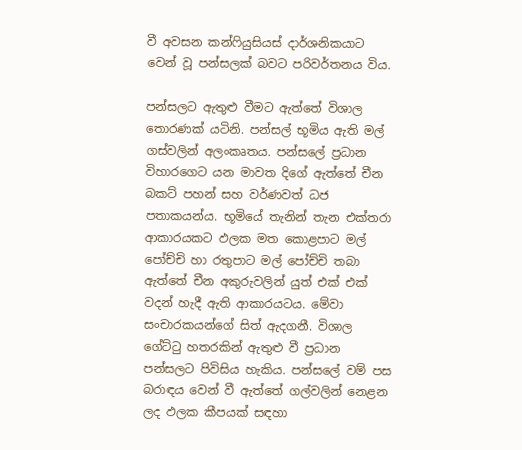වී අවසන කන්ෆියුසියස් දාර්ශනිකයාට වෙන් වූ පන්සලක් බවට පරිවර්තනය විය.

පන්සලට ඇතුළු වීමට ඇත්තේ විශාල තොරණක් යටිනි. පන්සල් භූමිය ඇති මල් ගස්වලින් අලංකෘතය. පන්සලේ ප්‍රධාන විහාරගෙට යන මාවත දිගේ ඇත්තේ චීන බකට් පහන් සහ වර්ණවත් ධජ පතාකයන්ය. භූමියේ තැනින් තැන එක්තරා ආකාරයකට ඵලක මත කොළපාට මල් පෝච්චි හා රතුපාට මල් පෝච්චි තබා ඇත්තේ චීන අකුරුවලින් යුත් එක් එක් වදන් හැදී ඇති ආකාරයටය. මේවා සංචාරකයන්ගේ සිත් ඇදගනී. විශාල ගේට්ටු හතරකින් ඇතුළු වී ප්‍රධාන පන්සලට පිවිසිය හැකිය. පන්සලේ වම් පස බරාඳය වෙන් වී ඇත්තේ ගල්වලින් නෙළන ලද ඵලක කීපයක් සඳහා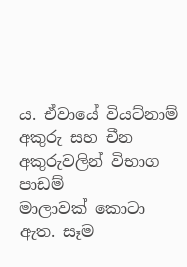ය. ඒවායේ වියට්නාම් අකුරු සහ චීන අකුරුවලින් විභාග පාඩම් මාලාවක් ‍කොටා ඇත. සෑම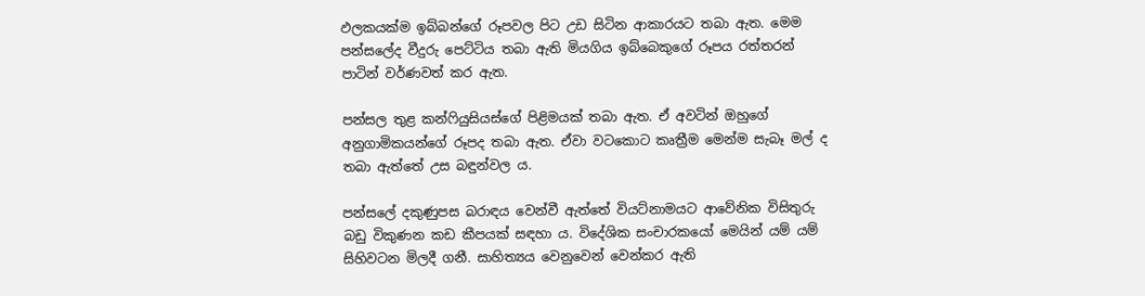ඵලකයක්ම ඉබ්බන්ගේ රූපවල පිට උඩ සිටින ආකාරයට තබා ඇත. මෙම පන්සලේද වීදුරු පෙට්ටිය තබා ඇති මියගිය ඉබ්බෙකුගේ රූපය රත්තරන් පාටින් වර්ණවත් කර ඇත.

පන්සල තුළ කන්ෆියුසියස්ගේ පිළිමයක් තබා ඇත. ඒ අවටින් ඔහුගේ අනුගාමිකයන්ගේ රූපද තබා ඇත. ඒවා වටකොට කෘත්‍රීම මෙන්ම සැබෑ මල් ද තබා ඇත්තේ උස බඳුන්වල ය.

පන්සලේ දකුණුපස බරාඳය වෙන්වී ඇත්තේ වියට්නාමයට ආවේනික විසිතුරු බඩු විකුණන කඩ කීපයක් සඳහා ය. විදේශික සංචාරකයෝ මෙයින් යම් යම් සිහිවටන මිලදී ගනී. සාහිත්‍යය වෙනුවෙන් වෙන්කර ඇති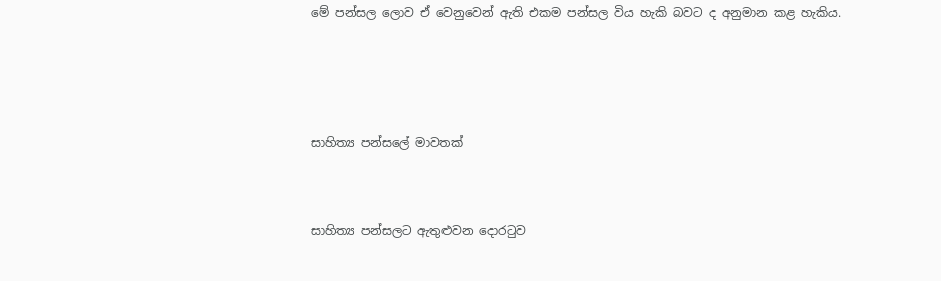මේ පන්සල ලොව ඒ වෙනුවෙන් ඇති එකම පන්සල විය හැකි බවට ද අනුමාන කළ හැකිය.





සාහිත්‍ය පන්සලේ මාවතක්



සාහිත්‍ය පන්සලට ඇතුළුවන දොරටුව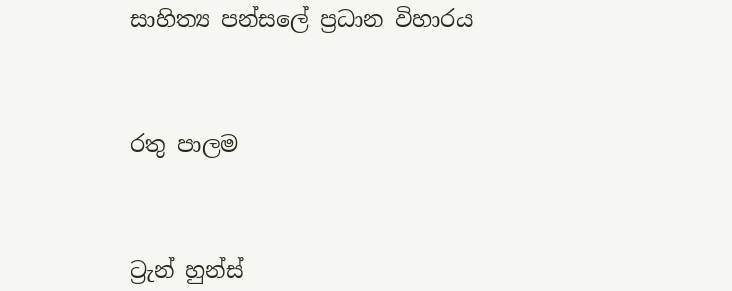සාහිත්‍ය පන්සලේ ප්‍රධාන විහාරය



රතු පාලම



ට්‍රැන් හුන්ස්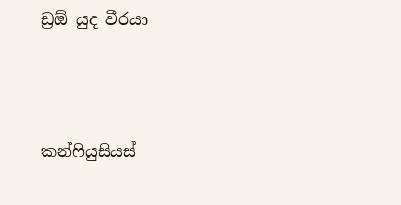ඩ්‍රඕ යුද වීරයා



කන්ෆියුසියස්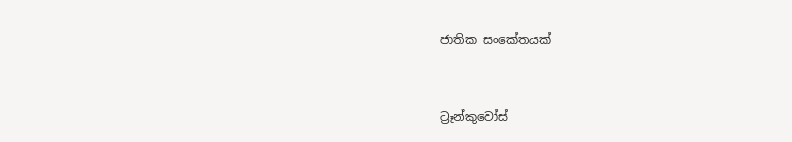ජාතික සංකේතයක්



ට්‍රෑන්කුවෝස්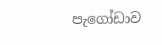පැගෝඩාව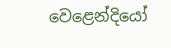වෙළෙන්දියෝ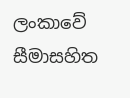ලංකාවේ සීමාසහිත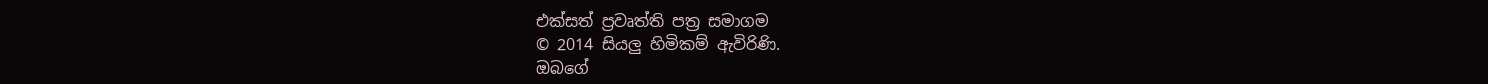එක්සත් ප්‍රවෘත්ති පත්‍ර සමාගම
© 2014 සියලු හිමිකම් ඇවිරිණි.
ඔබගේ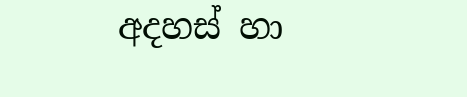අදහස් හා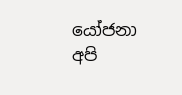යෝජනා අපි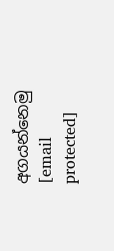අගයන්නෙමු
[email protected]